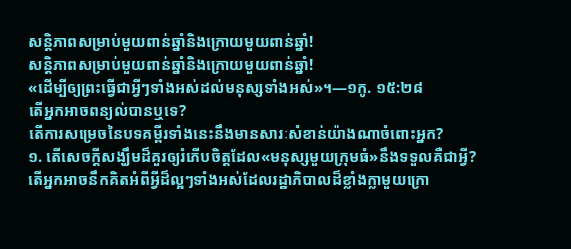សន្ដិភាពសម្រាប់មួយពាន់ឆ្នាំនិងក្រោយមួយពាន់ឆ្នាំ!
សន្ដិភាពសម្រាប់មួយពាន់ឆ្នាំនិងក្រោយមួយពាន់ឆ្នាំ!
«ដើម្បីឲ្យព្រះធ្វើជាអ្វីៗទាំងអស់ដល់មនុស្សទាំងអស់»។—១កូ. ១៥:២៨
តើអ្នកអាចពន្យល់បានឬទេ?
តើការសម្រេចនៃបទគម្ពីរទាំងនេះនឹងមានសារៈសំខាន់យ៉ាងណាចំពោះអ្នក?
១. តើសេចក្ដីសង្ឃឹមដ៏គួរឲ្យរំភើបចិត្តដែល«មនុស្សមួយក្រុមធំ»នឹងទទួលគឺជាអ្វី?
តើអ្នកអាចនឹកគិតអំពីអ្វីដ៏ល្អៗទាំងអស់ដែលរដ្ឋាភិបាលដ៏ខ្លាំងក្លាមួយក្រោ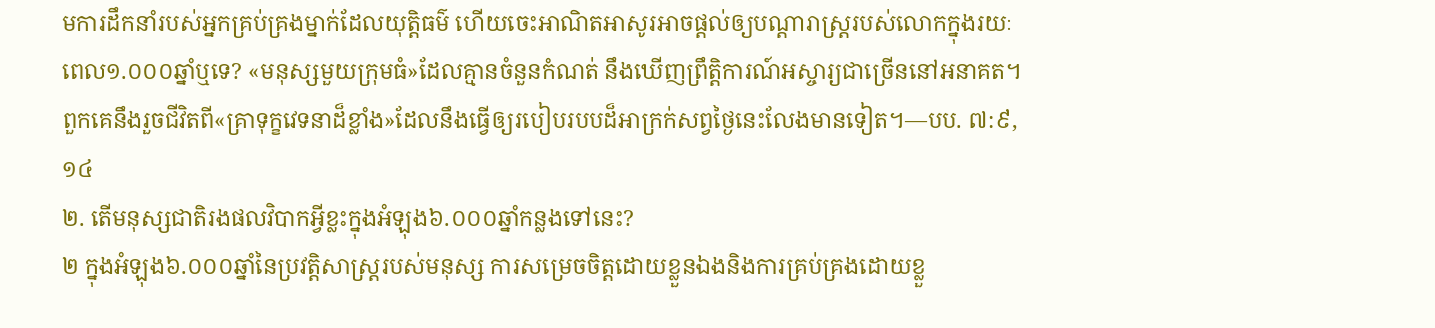មការដឹកនាំរបស់អ្នកគ្រប់គ្រងម្នាក់ដែលយុត្ដិធម៌ ហើយចេះអាណិតអាសូរអាចផ្ដល់ឲ្យបណ្ដារាស្ត្ររបស់លោកក្នុងរយៈពេល១.០០០ឆ្នាំឬទេ? «មនុស្សមួយក្រុមធំ»ដែលគ្មានចំនួនកំណត់ នឹងឃើញព្រឹត្ដិការណ៍អស្ចារ្យជាច្រើននៅអនាគត។ ពួកគេនឹងរួចជីវិតពី«គ្រាទុក្ខវេទនាដ៏ខ្លាំង»ដែលនឹងធ្វើឲ្យរបៀបរបបដ៏អាក្រក់សព្វថ្ងៃនេះលែងមានទៀត។—បប. ៧:៩, ១៤
២. តើមនុស្សជាតិរងផលវិបាកអ្វីខ្លះក្នុងអំឡុង៦.០០០ឆ្នាំកន្លងទៅនេះ?
២ ក្នុងអំឡុង៦.០០០ឆ្នាំនៃប្រវត្ដិសាស្ត្ររបស់មនុស្ស ការសម្រេចចិត្តដោយខ្លួនឯងនិងការគ្រប់គ្រងដោយខ្លួ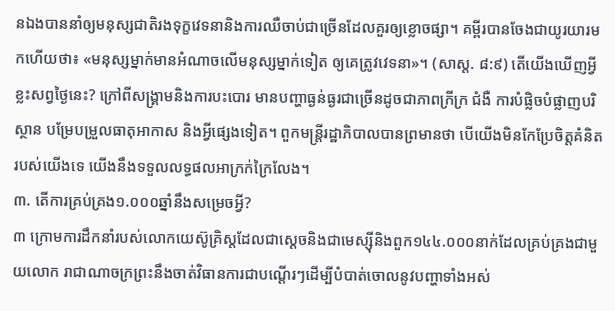នឯងបាននាំឲ្យមនុស្សជាតិរងទុក្ខវេទនានិងការឈឺចាប់ជាច្រើនដែលគួរឲ្យខ្លោចផ្សា។ គម្ពីរបានចែងជាយូរយារមកហើយថា៖ «មនុស្សម្នាក់មានអំណាចលើមនុស្សម្នាក់ទៀត ឲ្យគេត្រូវវេទនា»។ (សាស្ដ. ៨:៩) តើយើងឃើញអ្វីខ្លះសព្វថ្ងៃនេះ? ក្រៅពីសង្គ្រាមនិងការបះបោរ មានបញ្ហាធ្ងន់ធ្ងរជាច្រើនដូចជាភាពក្រីក្រ ជំងឺ ការបំផ្លិចបំផ្លាញបរិស្ថាន បម្រែបម្រួលធាតុអាកាស និងអ្វីផ្សេងទៀត។ ពួកមន្ត្រីរដ្ឋាភិបាលបានព្រមានថា បើយើងមិនកែប្រែចិត្តគំនិតរបស់យើងទេ យើងនឹងទទួលលទ្ធផលអាក្រក់ក្រៃលែង។
៣. តើការគ្រប់គ្រង១.០០០ឆ្នាំនឹងសម្រេចអ្វី?
៣ ក្រោមការដឹកនាំរបស់លោកយេស៊ូគ្រិស្តដែលជាស្តេចនិងជាមេស្ស៊ីនិងពួក១៤៤.០០០នាក់ដែលគ្រប់គ្រងជាមួយលោក រាជាណាចក្រព្រះនឹងចាត់វិធានការជាបណ្ដើរៗដើម្បីបំបាត់ចោលនូវបញ្ហាទាំងអស់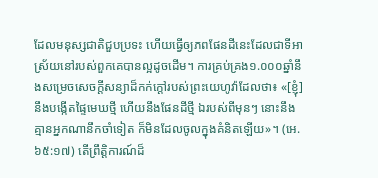ដែលមនុស្សជាតិជួបប្រទះ ហើយធ្វើឲ្យភពផែនដីនេះដែលជាទីអាស្រ័យនៅរបស់ពួកគេបានល្អដូចដើម។ ការគ្រប់គ្រង១.០០០ឆ្នាំនឹងសម្រេចសេចក្ដីសន្យាដ៏កក់ក្ដៅរបស់ព្រះយេហូវ៉ាដែលថា៖ «[ខ្ញុំ]នឹងបង្កើតផ្ទៃមេឃថ្មី ហើយនឹងផែនដីថ្មី ឯរបស់ពីមុនៗ នោះនឹងគ្មានអ្នកណានឹកចាំទៀត ក៏មិនដែលចូលក្នុងគំនិតឡើយ»។ (អេ. ៦៥:១៧) តើព្រឹត្ដិការណ៍ដ៏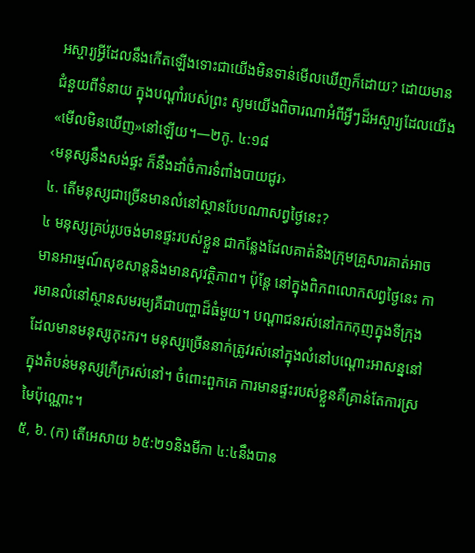អស្ចារ្យអ្វីដែលនឹងកើតឡើងទោះជាយើងមិនទាន់មើលឃើញក៏ដោយ? ដោយមានជំនួយពីទំនាយ ក្នុងបណ្ដាំរបស់ព្រះ សូមយើងពិចារណាអំពីអ្វីៗដ៏អស្ចារ្យដែលយើង«មើលមិនឃើញ»នៅឡើយ។—២កូ. ៤:១៨
‹មនុស្សនឹងសង់ផ្ទះ ក៏នឹងដាំចំការទំពាំងបាយជូរ›
៤. តើមនុស្សជាច្រើនមានលំនៅស្ថានបែបណាសព្វថ្ងៃនេះ?
៤ មនុស្សគ្រប់រូបចង់មានផ្ទះរបស់ខ្លួន ជាកន្លែងដែលគាត់និងក្រុមគ្រួសារគាត់អាចមានអារម្មណ៍សុខសាន្តនិងមានសុវត្ថិភាព។ ប៉ុន្តែ នៅក្នុងពិភពលោកសព្វថ្ងៃនេះ ការមានលំនៅស្ថានសមរម្យគឺជាបញ្ហាដ៏ធំមួយ។ បណ្ដាជនរស់នៅកកកុញក្នុងទីក្រុងដែលមានមនុស្សកុះករ។ មនុស្សច្រើននាក់ត្រូវរស់នៅក្នុងលំនៅបណ្ដោះអាសន្ននៅក្នុងតំបន់មនុស្សក្រីក្ររស់នៅ។ ចំពោះពួកគេ ការមានផ្ទះរបស់ខ្លួនគឺគ្រាន់តែការស្រមៃប៉ុណ្ណោះ។
៥, ៦. (ក) តើអេសាយ ៦៥:២១និងមីកា ៤:៤នឹងបាន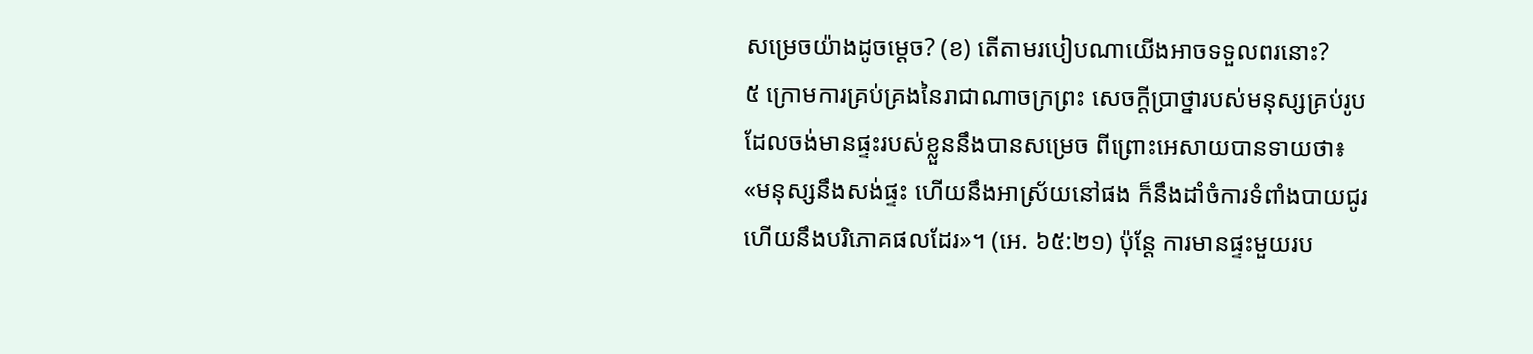សម្រេចយ៉ាងដូចម្ដេច? (ខ) តើតាមរបៀបណាយើងអាចទទួលពរនោះ?
៥ ក្រោមការគ្រប់គ្រងនៃរាជាណាចក្រព្រះ សេចក្ដីប្រាថ្នារបស់មនុស្សគ្រប់រូបដែលចង់មានផ្ទះរបស់ខ្លួននឹងបានសម្រេច ពីព្រោះអេសាយបានទាយថា៖ «មនុស្សនឹងសង់ផ្ទះ ហើយនឹងអាស្រ័យនៅផង ក៏នឹងដាំចំការទំពាំងបាយជូរ ហើយនឹងបរិភោគផលដែរ»។ (អេ. ៦៥:២១) ប៉ុន្តែ ការមានផ្ទះមួយរប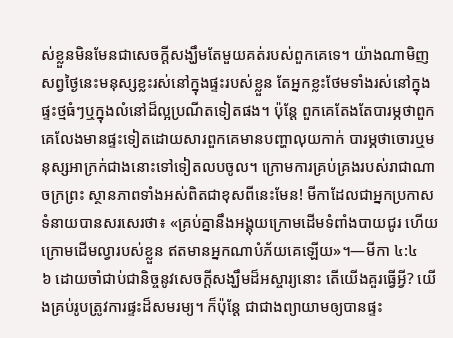ស់ខ្លួនមិនមែនជាសេចក្ដីសង្ឃឹមតែមួយគត់របស់ពួកគេទេ។ យ៉ាងណាមិញ សព្វថ្ងៃនេះមនុស្សខ្លះរស់នៅក្នុងផ្ទះរបស់ខ្លួន តែអ្នកខ្លះថែមទាំងរស់នៅក្នុងផ្ទះថ្មធំៗឬក្នុងលំនៅដ៏ល្អប្រណីតទៀតផង។ ប៉ុន្តែ ពួកគេតែងតែបារម្ភថាពួកគេលែងមានផ្ទះទៀតដោយសារពួកគេមានបញ្ហាលុយកាក់ បារម្ភថាចោរឬមនុស្សអាក្រក់ជាងនោះទៅទៀតលបចូល។ ក្រោមការគ្រប់គ្រងរបស់រាជាណាចក្រព្រះ ស្ថានភាពទាំងអស់ពិតជាខុសពីនេះមែន! មីកាដែលជាអ្នកប្រកាសទំនាយបានសរសេរថា៖ «គ្រប់គ្នានឹងអង្គុយក្រោមដើមទំពាំងបាយជូរ ហើយក្រោមដើមល្វារបស់ខ្លួន ឥតមានអ្នកណាបំភ័យគេឡើយ»។—មីកា ៤:៤
៦ ដោយចាំជាប់ជានិច្ចនូវសេចក្ដីសង្ឃឹមដ៏អស្ចារ្យនោះ តើយើងគួរធ្វើអ្វី? យើងគ្រប់រូបត្រូវការផ្ទះដ៏សមរម្យ។ ក៏ប៉ុន្តែ ជាជាងព្យាយាមឲ្យបានផ្ទះ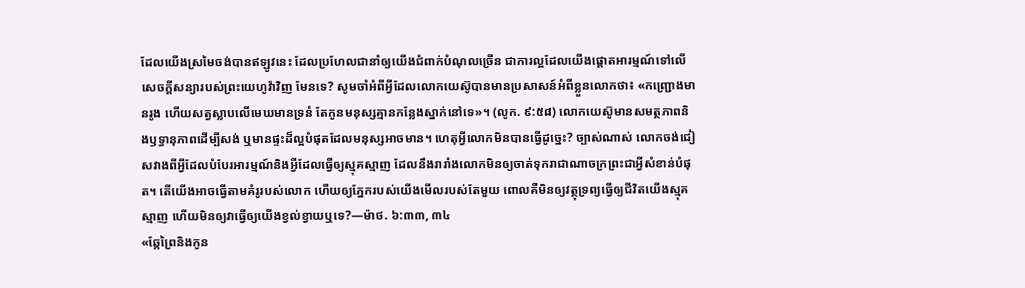ដែលយើងស្រមៃចង់បានឥឡូវនេះ ដែលប្រហែលជានាំឲ្យយើងជំពាក់បំណុលច្រើន ជាការល្អដែលយើងផ្ដោតអារម្មណ៍ទៅលើសេចក្ដីសន្យារបស់ព្រះយេហូវ៉ាវិញ មែនទេ? សូមចាំអំពីអ្វីដែលលោកយេស៊ូបានមានប្រសាសន៍អំពីខ្លួនលោកថា៖ «កញ្ជ្រោងមានរូង ហើយសត្វស្លាបលើមេឃមានទ្រនំ តែកូនមនុស្សគ្មានកន្លែងស្នាក់នៅទេ»។ (លូក. ៩:៥៨) លោកយេស៊ូមានសមត្ថភាពនិងឫទ្ធានុភាពដើម្បីសង់ ឬមានផ្ទះដ៏ល្អបំផុតដែលមនុស្សអាចមាន។ ហេតុអ្វីលោកមិនបានធ្វើដូច្នេះ? ច្បាស់ណាស់ លោកចង់ជៀសវាងពីអ្វីដែលបំបែរអារម្មណ៍និងអ្វីដែលធ្វើឲ្យស្មុគស្មាញ ដែលនឹងរារាំងលោកមិនឲ្យចាត់ទុករាជាណាចក្រព្រះជាអ្វីសំខាន់បំផុត។ តើយើងអាចធ្វើតាមគំរូរបស់លោក ហើយឲ្យភ្នែករបស់យើងមើលរបស់តែមួយ ពោលគឺមិនឲ្យវត្ថុទ្រព្យធ្វើឲ្យជីវិតយើងស្មុគស្មាញ ហើយមិនឲ្យវាធ្វើឲ្យយើងខ្វល់ខ្វាយឬទេ?—ម៉ាថ. ៦:៣៣, ៣៤
«ឆ្កែព្រៃនិងកូន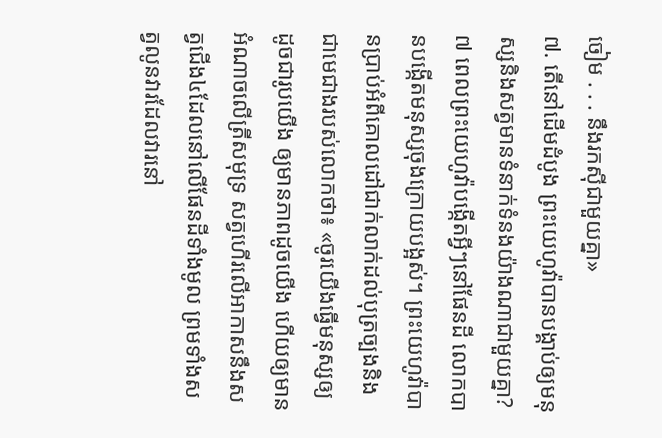ចៀម . . . នឹងរកស៊ីជាមួយគ្នា»
៧. តើនៅដើមដំបូង ព្រះយេហូវ៉ាបានបង្គាប់ឲ្យមនុស្សនិងសត្វមានទំនាក់ទំនងយ៉ាងណាជាមួយគ្នា?
៧ ពេលព្រះយេហូវ៉ាបង្កើតអ្វីៗនៅផែនដី លោកបានបង្កើតមនុស្សចុងក្រោយបង្អស់។ ព្រះយេហូវ៉ាបានប្រាប់អំពីគោលដៅជាក់លាក់ដល់បុត្រច្បងនិងជាមេជាងរបស់លោកថា៖ «ចូរយើងធ្វើមនុស្សឲ្យដូចជារូបយើង ឲ្យមានភាពដូចយើង ហើយឲ្យមានអំណាចលើត្រីសមុទ្រ សត្វហើរលើអាកាសនឹងសត្វជើង៤ដែលនៅលើផែនដីទាំងមូល ព្រមទាំងសត្វលូនវារដែលវារនៅ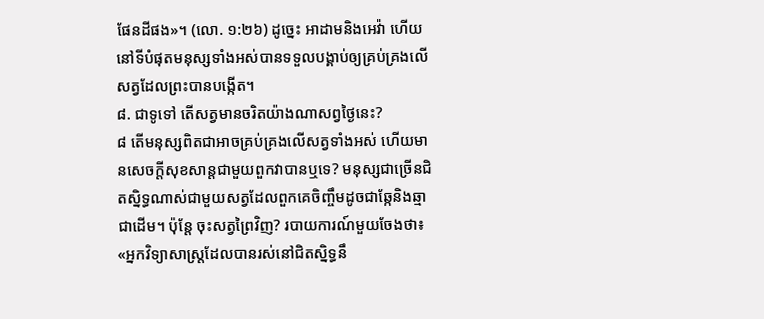ផែនដីផង»។ (លោ. ១:២៦) ដូច្នេះ អាដាមនិងអេវ៉ា ហើយនៅទីបំផុតមនុស្សទាំងអស់បានទទួលបង្គាប់ឲ្យគ្រប់គ្រងលើសត្វដែលព្រះបានបង្កើត។
៨. ជាទូទៅ តើសត្វមានចរិតយ៉ាងណាសព្វថ្ងៃនេះ?
៨ តើមនុស្សពិតជាអាចគ្រប់គ្រងលើសត្វទាំងអស់ ហើយមានសេចក្ដីសុខសាន្តជាមួយពួកវាបានឬទេ? មនុស្សជាច្រើនជិតស្និទ្ធណាស់ជាមួយសត្វដែលពួកគេចិញ្ចឹមដូចជាឆ្កែនិងឆ្មាជាដើម។ ប៉ុន្តែ ចុះសត្វព្រៃវិញ? របាយការណ៍មួយចែងថា៖ «អ្នកវិទ្យាសាស្ត្រដែលបានរស់នៅជិតស្និទ្ធនឹ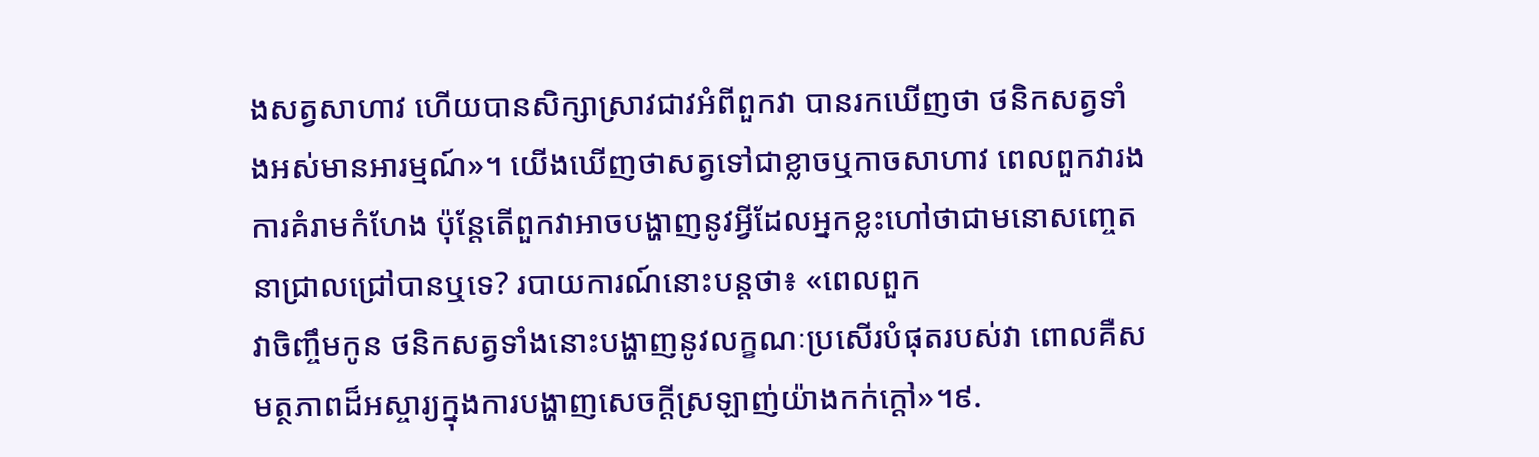ងសត្វសាហាវ ហើយបានសិក្សាស្រាវជាវអំពីពួកវា បានរកឃើញថា ថនិកសត្វទាំងអស់មានអារម្មណ៍»។ យើងឃើញថាសត្វទៅជាខ្លាចឬកាចសាហាវ ពេលពួកវារងការគំរាមកំហែង ប៉ុន្តែតើពួកវាអាចបង្ហាញនូវអ្វីដែលអ្នកខ្លះហៅថាជាមនោសញ្ចេតនាជ្រាលជ្រៅបានឬទេ? របាយការណ៍នោះបន្តថា៖ «ពេលពួក
វាចិញ្ចឹមកូន ថនិកសត្វទាំងនោះបង្ហាញនូវលក្ខណៈប្រសើរបំផុតរបស់វា ពោលគឺសមត្ថភាពដ៏អស្ចារ្យក្នុងការបង្ហាញសេចក្ដីស្រឡាញ់យ៉ាងកក់ក្ដៅ»។៩.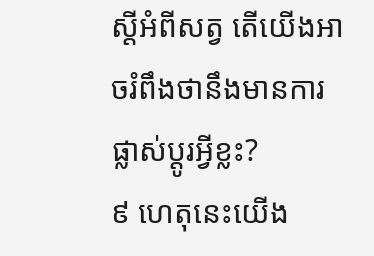ស្តីអំពីសត្វ តើយើងអាចរំពឹងថានឹងមានការផ្លាស់ប្ដូរអ្វីខ្លះ?
៩ ហេតុនេះយើង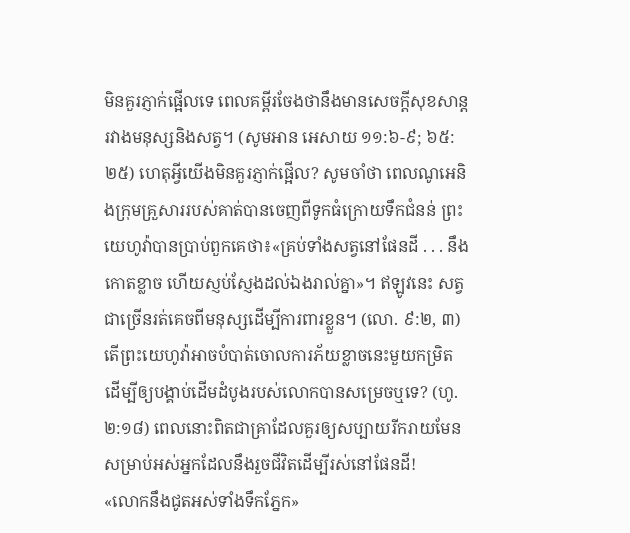មិនគួរភ្ញាក់ផ្អើលទេ ពេលគម្ពីរចែងថានឹងមានសេចក្ដីសុខសាន្តរវាងមនុស្សនិងសត្វ។ (សូមអាន អេសាយ ១១:៦-៩; ៦៥:២៥) ហេតុអ្វីយើងមិនគួរភ្ញាក់ផ្អើល? សូមចាំថា ពេលណូអេនិងក្រុមគ្រួសាររបស់គាត់បានចេញពីទូកធំក្រោយទឹកជំនន់ ព្រះយេហូវ៉ាបានប្រាប់ពួកគេថា៖«គ្រប់ទាំងសត្វនៅផែនដី . . . នឹងកោតខ្លាច ហើយស្ញប់ស្ញែងដល់ឯងរាល់គ្នា»។ ឥឡូវនេះ សត្វជាច្រើនរត់គេចពីមនុស្សដើម្បីការពារខ្លួន។ (លោ. ៩:២, ៣) តើព្រះយេហូវ៉ាអាចបំបាត់ចោលការភ័យខ្លាចនេះមួយកម្រិត ដើម្បីឲ្យបង្គាប់ដើមដំបូងរបស់លោកបានសម្រេចឬទេ? (ហូ. ២:១៨) ពេលនោះពិតជាគ្រាដែលគួរឲ្យសប្បាយរីករាយមែនសម្រាប់អស់អ្នកដែលនឹងរួចជីវិតដើម្បីរស់នៅផែនដី!
«លោកនឹងជូតអស់ទាំងទឹកភ្នែក»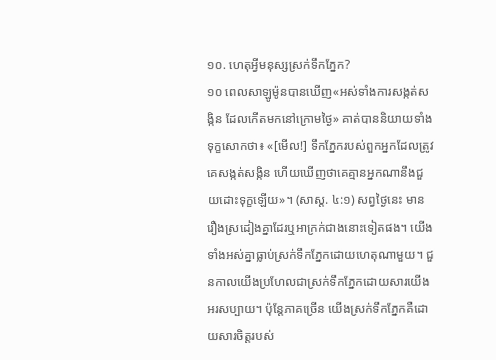១០. ហេតុអ្វីមនុស្សស្រក់ទឹកភ្នែក?
១០ ពេលសាឡូម៉ូនបានឃើញ«អស់ទាំងការសង្កត់សង្កិន ដែលកើតមកនៅក្រោមថ្ងៃ» គាត់បាននិយាយទាំងទុក្ខសោកថា៖ «[មើល!] ទឹកភ្នែករបស់ពួកអ្នកដែលត្រូវគេសង្កត់សង្កិន ហើយឃើញថាគេគ្មានអ្នកណានឹងជួយដោះទុក្ខឡើយ»។ (សាស្ដ. ៤:១) សព្វថ្ងៃនេះ មានរឿងស្រដៀងគ្នាដែរឬអាក្រក់ជាងនោះទៀតផង។ យើងទាំងអស់គ្នាធ្លាប់ស្រក់ទឹកភ្នែកដោយហេតុណាមួយ។ ជួនកាលយើងប្រហែលជាស្រក់ទឹកភ្នែកដោយសារយើងអរសប្បាយ។ ប៉ុន្តែភាគច្រើន យើងស្រក់ទឹកភ្នែកគឺដោយសារចិត្តរបស់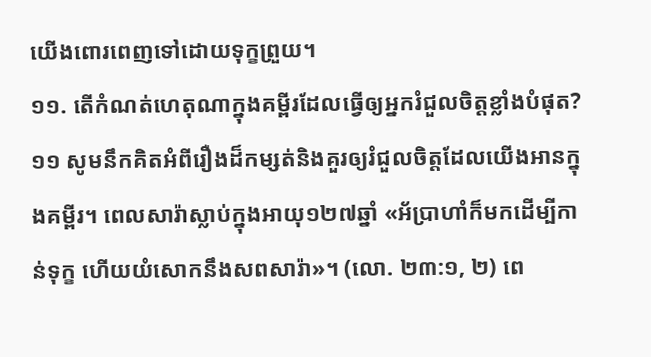យើងពោរពេញទៅដោយទុក្ខព្រួយ។
១១. តើកំណត់ហេតុណាក្នុងគម្ពីរដែលធ្វើឲ្យអ្នករំជួលចិត្តខ្លាំងបំផុត?
១១ សូមនឹកគិតអំពីរឿងដ៏កម្សត់និងគួរឲ្យរំជួលចិត្តដែលយើងអានក្នុងគម្ពីរ។ ពេលសារ៉ាស្លាប់ក្នុងអាយុ១២៧ឆ្នាំ «អ័ប្រាហាំក៏មកដើម្បីកាន់ទុក្ខ ហើយយំសោកនឹងសពសារ៉ា»។ (លោ. ២៣:១, ២) ពេ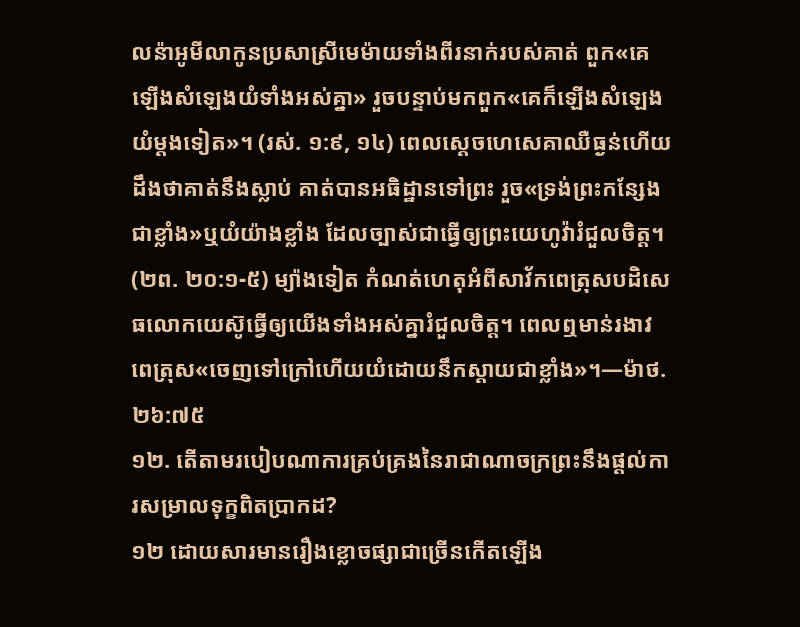លន៉ាអូមីលាកូនប្រសាស្រីមេម៉ាយទាំងពីរនាក់របស់គាត់ ពួក«គេឡើងសំឡេងយំទាំងអស់គ្នា» រួចបន្ទាប់មកពួក«គេក៏ឡើងសំឡេងយំម្ដងទៀត»។ (រស់. ១:៩, ១៤) ពេលស្តេចហេសេគាឈឺធ្ងន់ហើយដឹងថាគាត់នឹងស្លាប់ គាត់បានអធិដ្ឋានទៅព្រះ រួច«ទ្រង់ព្រះកន្សែងជាខ្លាំង»ឬយំយ៉ាងខ្លាំង ដែលច្បាស់ជាធ្វើឲ្យព្រះយេហូវ៉ារំជួលចិត្ត។ (២ព. ២០:១-៥) ម្យ៉ាងទៀត កំណត់ហេតុអំពីសាវ័កពេត្រុសបដិសេធលោកយេស៊ូធ្វើឲ្យយើងទាំងអស់គ្នារំជួលចិត្ត។ ពេលឮមាន់រងាវ ពេត្រុស«ចេញទៅក្រៅហើយយំដោយនឹកស្ដាយជាខ្លាំង»។—ម៉ាថ. ២៦:៧៥
១២. តើតាមរបៀបណាការគ្រប់គ្រងនៃរាជាណាចក្រព្រះនឹងផ្ដល់ការសម្រាលទុក្ខពិតប្រាកដ?
១២ ដោយសារមានរឿងខ្លោចផ្សាជាច្រើនកើតឡើង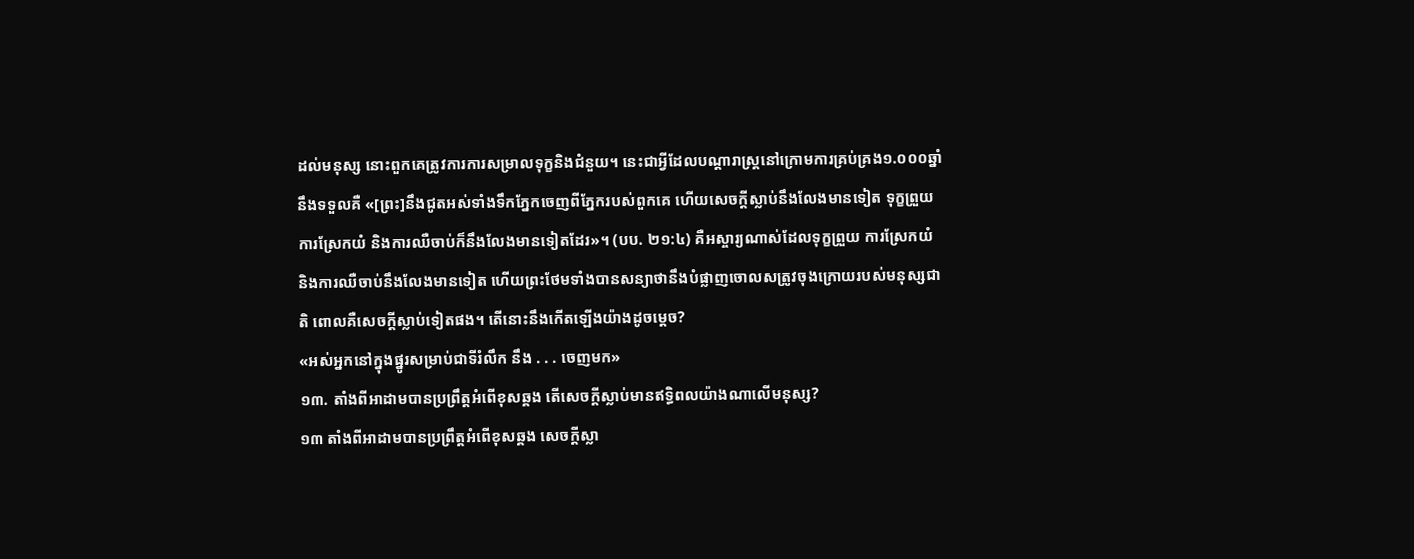ដល់មនុស្ស នោះពួកគេត្រូវការការសម្រាលទុក្ខនិងជំនួយ។ នេះជាអ្វីដែលបណ្ដារាស្ត្រនៅក្រោមការគ្រប់គ្រង១.០០០ឆ្នាំនឹងទទួលគឺ «[ព្រះ]នឹងជូតអស់ទាំងទឹកភ្នែកចេញពីភ្នែករបស់ពួកគេ ហើយសេចក្ដីស្លាប់នឹងលែងមានទៀត ទុក្ខព្រួយ ការស្រែកយំ និងការឈឺចាប់ក៏នឹងលែងមានទៀតដែរ»។ (បប. ២១:៤) គឺអស្ចារ្យណាស់ដែលទុក្ខព្រួយ ការស្រែកយំ និងការឈឺចាប់នឹងលែងមានទៀត ហើយព្រះថែមទាំងបានសន្យាថានឹងបំផ្លាញចោលសត្រូវចុងក្រោយរបស់មនុស្សជាតិ ពោលគឺសេចក្ដីស្លាប់ទៀតផង។ តើនោះនឹងកើតឡើងយ៉ាងដូចម្ដេច?
«អស់អ្នកនៅក្នុងផ្នូរសម្រាប់ជាទីរំលឹក នឹង . . . ចេញមក»
១៣. តាំងពីអាដាមបានប្រព្រឹត្តអំពើខុសឆ្គង តើសេចក្ដីស្លាប់មានឥទ្ធិពលយ៉ាងណាលើមនុស្ស?
១៣ តាំងពីអាដាមបានប្រព្រឹត្តអំពើខុសឆ្គង សេចក្ដីស្លា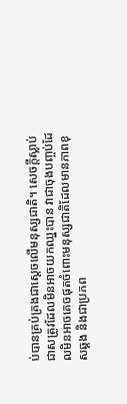ប់បានគ្រប់គ្រងជាស្តេចលើមនុស្សជាតិ។ សេចក្ដីស្លាប់ជាសត្រូវដែលមិនអាចយកឈ្នះបាន វាជាចុងបញ្ចប់ដែលមិនអាចគេចផុតចំពោះមនុស្សជាតិដែលមានភាពខុសឆ្គង និងជាប្រភព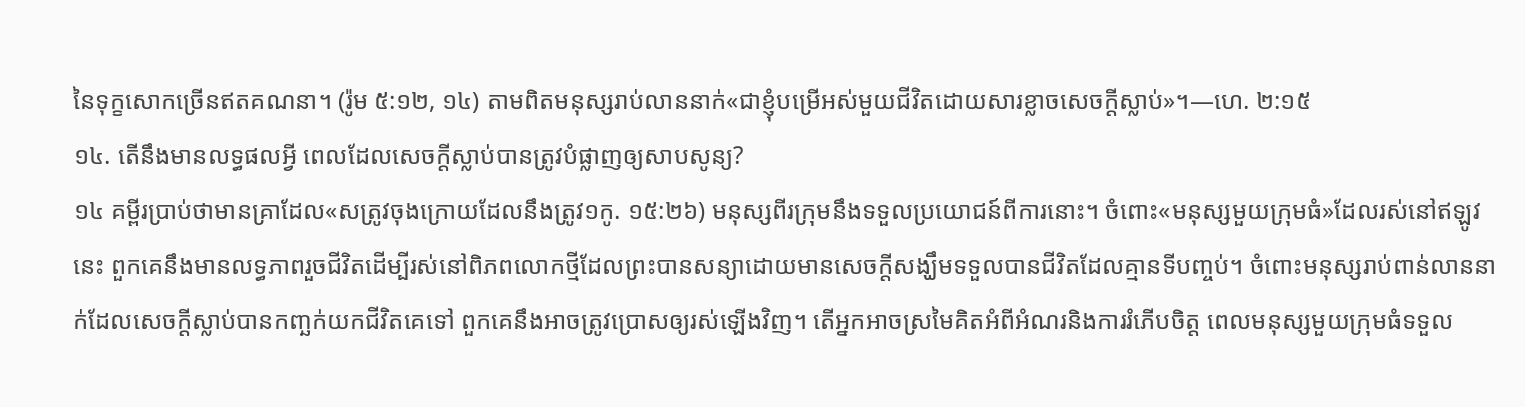នៃទុក្ខសោកច្រើនឥតគណនា។ (រ៉ូម ៥:១២, ១៤) តាមពិតមនុស្សរាប់លាននាក់«ជាខ្ញុំបម្រើអស់មួយជីវិតដោយសារខ្លាចសេចក្ដីស្លាប់»។—ហេ. ២:១៥
១៤. តើនឹងមានលទ្ធផលអ្វី ពេលដែលសេចក្ដីស្លាប់បានត្រូវបំផ្លាញឲ្យសាបសូន្យ?
១៤ គម្ពីរប្រាប់ថាមានគ្រាដែល«សត្រូវចុងក្រោយដែលនឹងត្រូវ១កូ. ១៥:២៦) មនុស្សពីរក្រុមនឹងទទួលប្រយោជន៍ពីការនោះ។ ចំពោះ«មនុស្សមួយក្រុមធំ»ដែលរស់នៅឥឡូវនេះ ពួកគេនឹងមានលទ្ធភាពរួចជីវិតដើម្បីរស់នៅពិភពលោកថ្មីដែលព្រះបានសន្យាដោយមានសេចក្ដីសង្ឃឹមទទួលបានជីវិតដែលគ្មានទីបញ្ចប់។ ចំពោះមនុស្សរាប់ពាន់លាននាក់ដែលសេចក្ដីស្លាប់បានកញ្ឆក់យកជីវិតគេទៅ ពួកគេនឹងអាចត្រូវប្រោសឲ្យរស់ឡើងវិញ។ តើអ្នកអាចស្រមៃគិតអំពីអំណរនិងការរំភើបចិត្ត ពេលមនុស្សមួយក្រុមធំទទួល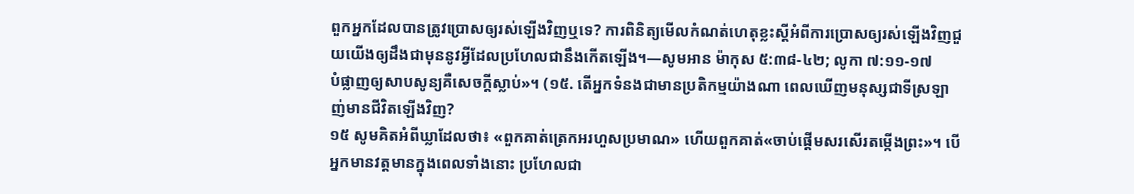ពួកអ្នកដែលបានត្រូវប្រោសឲ្យរស់ឡើងវិញឬទេ? ការពិនិត្យមើលកំណត់ហេតុខ្លះស្តីអំពីការប្រោសឲ្យរស់ឡើងវិញជួយយើងឲ្យដឹងជាមុននូវអ្វីដែលប្រហែលជានឹងកើតឡើង។—សូមអាន ម៉ាកុស ៥:៣៨-៤២; លូកា ៧:១១-១៧
បំផ្លាញឲ្យសាបសូន្យគឺសេចក្ដីស្លាប់»។ (១៥. តើអ្នកទំនងជាមានប្រតិកម្មយ៉ាងណា ពេលឃើញមនុស្សជាទីស្រឡាញ់មានជីវិតឡើងវិញ?
១៥ សូមគិតអំពីឃ្លាដែលថា៖ «ពួកគាត់ត្រេកអរហួសប្រមាណ» ហើយពួកគាត់«ចាប់ផ្ដើមសរសើរតម្កើងព្រះ»។ បើអ្នកមានវត្តមានក្នុងពេលទាំងនោះ ប្រហែលជា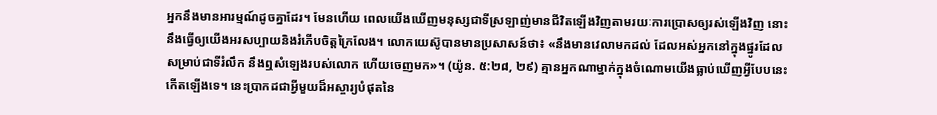អ្នកនឹងមានអារម្មណ៍ដូចគ្នាដែរ។ មែនហើយ ពេលយើងឃើញមនុស្សជាទីស្រឡាញ់មានជីវិតឡើងវិញតាមរយៈការប្រោសឲ្យរស់ឡើងវិញ នោះនឹងធ្វើឲ្យយើងអរសប្បាយនិងរំភើបចិត្តក្រៃលែង។ លោកយេស៊ូបានមានប្រសាសន៍ថា៖ «នឹងមានវេលាមកដល់ ដែលអស់អ្នកនៅក្នុងផ្នូរដែលសម្រាប់ជាទីរំលឹក នឹងឮសំឡេងរបស់លោក ហើយចេញមក»។ (យ៉ូន. ៥:២៨, ២៩) គ្មានអ្នកណាម្នាក់ក្នុងចំណោមយើងធ្លាប់ឃើញអ្វីបែបនេះកើតឡើងទេ។ នេះប្រាកដជាអ្វីមួយដ៏អស្ចារ្យបំផុតនៃ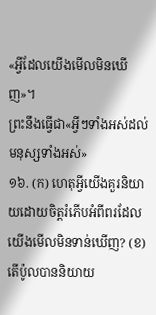«អ្វីដែលយើងមើលមិនឃើញ»។
ព្រះនឹងធ្វើជា«អ្វីៗទាំងអស់ដល់មនុស្សទាំងអស់»
១៦. (ក) ហេតុអ្វីយើងគួរនិយាយដោយចិត្តរំភើបអំពីពរដែលយើងមើលមិនទាន់ឃើញ? (ខ) តើប៉ូលបាននិយាយ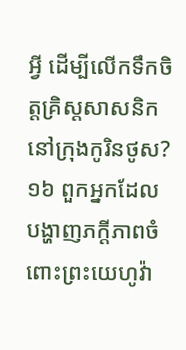អ្វី ដើម្បីលើកទឹកចិត្តគ្រិស្តសាសនិកនៅក្រុងកូរិនថូស?
១៦ ពួកអ្នកដែលបង្ហាញភក្ដីភាពចំពោះព្រះយេហូវ៉ា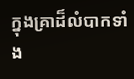ក្នុងគ្រាដ៏លំបាកទាំង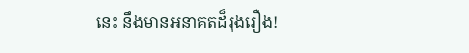នេះ នឹងមានអនាគតដ៏រុងរឿង!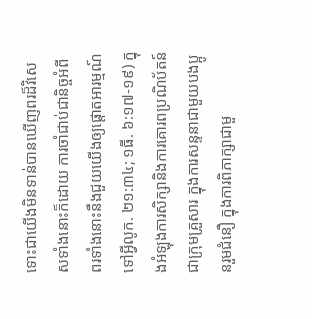ទោះជាយើងមិនទាន់បានឃើញពរដ៏វិសេសទាំងនោះក៏ដោយ ការចាំជាប់ជានិច្ចអំពីពរទាំងនោះនឹងជួយយើងឲ្យផ្ដោតអារម្មណ៍ទៅអ្វីលូក. ២១:៣៤; ១ធី. ៦:១៧-១៩) ក្នុងអំឡុងការសិក្សានិងការគោរពប្រណិប័តន៍ជាក្រុមគ្រួសារ ក្នុងការសន្ទនាជាមួយបងប្អូនរួមជំនឿ ក្នុងការពិភាក្សាជាមួ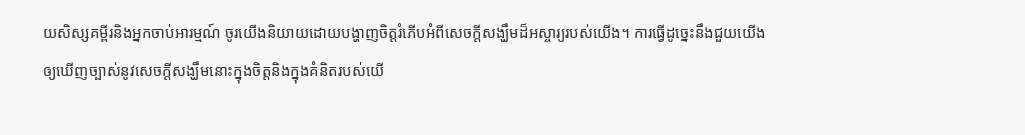យសិស្សគម្ពីរនិងអ្នកចាប់អារម្មណ៍ ចូរយើងនិយាយដោយបង្ហាញចិត្តរំភើបអំពីសេចក្ដីសង្ឃឹមដ៏អស្ចារ្យរបស់យើង។ ការធ្វើដូច្នេះនឹងជួយយើងឲ្យឃើញច្បាស់នូវសេចក្ដីសង្ឃឹមនោះក្នុងចិត្តនិងក្នុងគំនិតរបស់យើ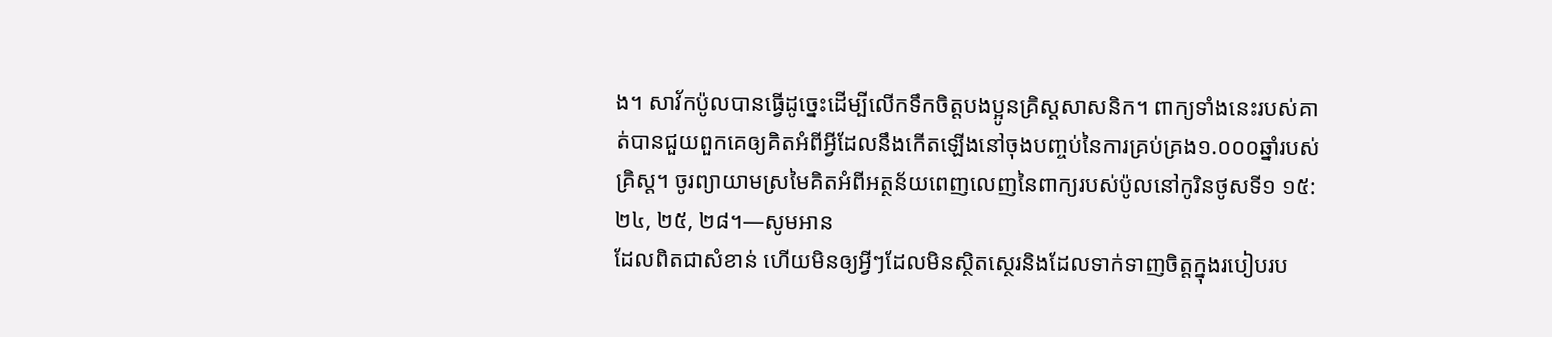ង។ សាវ័កប៉ូលបានធ្វើដូច្នេះដើម្បីលើកទឹកចិត្តបងប្អូនគ្រិស្តសាសនិក។ ពាក្យទាំងនេះរបស់គាត់បានជួយពួកគេឲ្យគិតអំពីអ្វីដែលនឹងកើតឡើងនៅចុងបញ្ចប់នៃការគ្រប់គ្រង១.០០០ឆ្នាំរបស់គ្រិស្ត។ ចូរព្យាយាមស្រមៃគិតអំពីអត្ថន័យពេញលេញនៃពាក្យរបស់ប៉ូលនៅកូរិនថូសទី១ ១៥:២៤, ២៥, ២៨។—សូមអាន
ដែលពិតជាសំខាន់ ហើយមិនឲ្យអ្វីៗដែលមិនស្ថិតស្ថេរនិងដែលទាក់ទាញចិត្តក្នុងរបៀបរប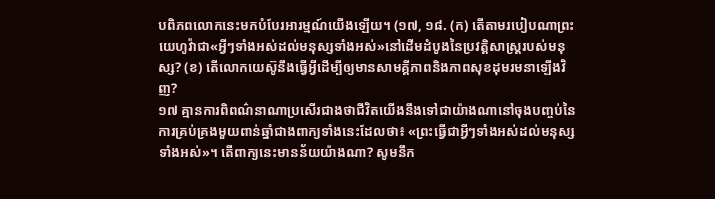បពិភពលោកនេះមកបំបែរអារម្មណ៍យើងឡើយ។ (១៧, ១៨. (ក) តើតាមរបៀបណាព្រះយេហូវ៉ាជា«អ្វីៗទាំងអស់ដល់មនុស្សទាំងអស់»នៅដើមដំបូងនៃប្រវត្ដិសាស្ត្ររបស់មនុស្ស? (ខ) តើលោកយេស៊ូនឹងធ្វើអ្វីដើម្បីឲ្យមានសាមគ្គីភាពនិងភាពសុខដុមរមនាឡើងវិញ?
១៧ គ្មានការពិពណ៌នាណាប្រសើរជាងថាជីវិតយើងនឹងទៅជាយ៉ាងណានៅចុងបញ្ចប់នៃការគ្រប់គ្រងមួយពាន់ឆ្នាំជាងពាក្យទាំងនេះដែលថា៖ «ព្រះធ្វើជាអ្វីៗទាំងអស់ដល់មនុស្សទាំងអស់»។ តើពាក្យនេះមានន័យយ៉ាងណា? សូមនឹក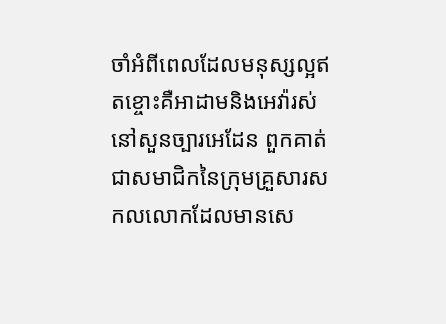ចាំអំពីពេលដែលមនុស្សល្អឥតខ្ចោះគឺអាដាមនិងអេវ៉ារស់នៅសួនច្បារអេដែន ពួកគាត់ជាសមាជិកនៃក្រុមគ្រួសារសកលលោកដែលមានសេ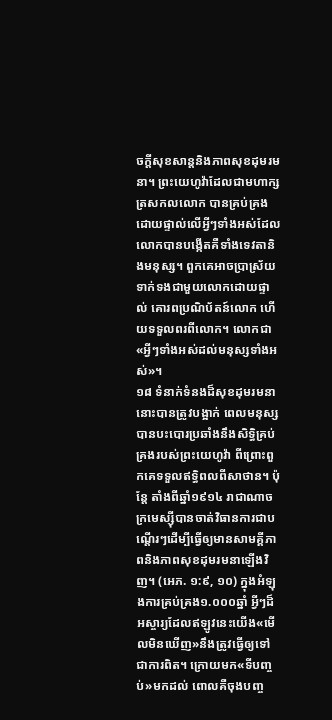ចក្ដីសុខសាន្តនិងភាពសុខដុមរមនា។ ព្រះយេហូវ៉ាដែលជាមហាក្សត្រសកលលោក បានគ្រប់គ្រងដោយផ្ទាល់លើអ្វីៗទាំងអស់ដែលលោកបានបង្កើតគឺទាំងទេវតានិងមនុស្ស។ ពួកគេអាចប្រាស្រ័យទាក់ទងជាមួយលោកដោយផ្ទាល់ គោរពប្រណិប័តន៍លោក ហើយទទួលពរពីលោក។ លោកជា«អ្វីៗទាំងអស់ដល់មនុស្សទាំងអស់»។
១៨ ទំនាក់ទំនងដ៏សុខដុមរមនានោះបានត្រូវបង្អាក់ ពេលមនុស្សបានបះបោរប្រឆាំងនឹងសិទ្ធិគ្រប់គ្រងរបស់ព្រះយេហូវ៉ា ពីព្រោះពួកគេទទួលឥទ្ធិពលពីសាថាន។ ប៉ុន្តែ តាំងពីឆ្នាំ១៩១៤ រាជាណាចក្រមេស្ស៊ីបានចាត់វិធានការជាបណ្ដើរៗដើម្បីធ្វើឲ្យមានសាមគ្គីភាពនិងភាពសុខដុមរមនាឡើងវិញ។ (អេភ. ១:៩, ១០) ក្នុងអំឡុងការគ្រប់គ្រង១.០០០ឆ្នាំ អ្វីៗដ៏អស្ចារ្យដែលឥឡូវនេះយើង«មើលមិនឃើញ»នឹងត្រូវធ្វើឲ្យទៅជាការពិត។ ក្រោយមក«ទីបញ្ចប់»មកដល់ ពោលគឺចុងបញ្ច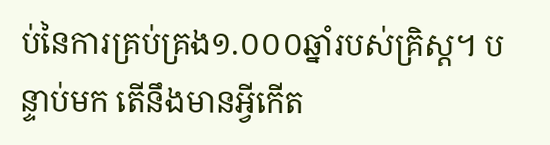ប់នៃការគ្រប់គ្រង១.០០០ឆ្នាំរបស់គ្រិស្ត។ បន្ទាប់មក តើនឹងមានអ្វីកើត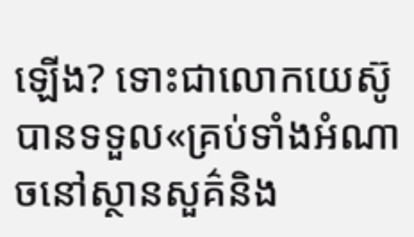ឡើង? ទោះជាលោកយេស៊ូបានទទួល«គ្រប់ទាំងអំណាចនៅស្ថានសួគ៌និង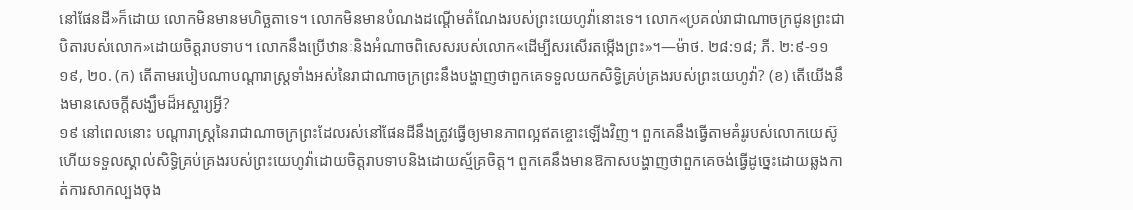នៅផែនដី»ក៏ដោយ លោកមិនមានមហិច្ឆតាទេ។ លោកមិនមានបំណងដណ្ដើមតំណែងរបស់ព្រះយេហូវ៉ានោះទេ។ លោក«ប្រគល់រាជាណាចក្រជូនព្រះជាបិតារបស់លោក»ដោយចិត្តរាបទាប។ លោកនឹងប្រើឋានៈនិងអំណាចពិសេសរបស់លោក«ដើម្បីសរសើរតម្កើងព្រះ»។—ម៉ាថ. ២៨:១៨; ភី. ២:៩-១១
១៩, ២០. (ក) តើតាមរបៀបណាបណ្ដារាស្ត្រទាំងអស់នៃរាជាណាចក្រព្រះនឹងបង្ហាញថាពួកគេទទួលយកសិទ្ធិគ្រប់គ្រងរបស់ព្រះយេហូវ៉ា? (ខ) តើយើងនឹងមានសេចក្ដីសង្ឃឹមដ៏អស្ចារ្យអ្វី?
១៩ នៅពេលនោះ បណ្ដារាស្ត្រនៃរាជាណាចក្រព្រះដែលរស់នៅផែនដីនឹងត្រូវធ្វើឲ្យមានភាពល្អឥតខ្ចោះឡើងវិញ។ ពួកគេនឹងធ្វើតាមគំរូរបស់លោកយេស៊ូ ហើយទទួលស្គាល់សិទ្ធិគ្រប់គ្រងរបស់ព្រះយេហូវ៉ាដោយចិត្តរាបទាបនិងដោយស្ម័គ្រចិត្ត។ ពួកគេនឹងមានឱកាសបង្ហាញថាពួកគេចង់ធ្វើដូច្នេះដោយឆ្លងកាត់ការសាកល្បងចុង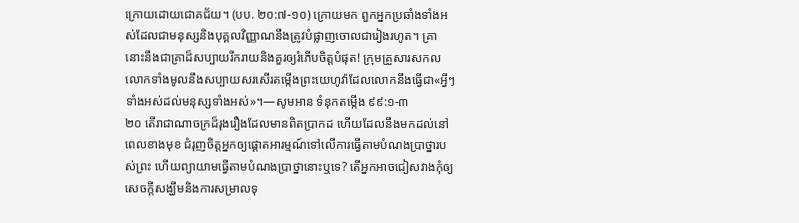ក្រោយដោយជោគជ័យ។ (បប. ២០:៧-១០) ក្រោយមក ពួកអ្នកប្រឆាំងទាំងអស់ដែលជាមនុស្សនិងបុគ្គលវិញ្ញាណនឹងត្រូវបំផ្លាញចោលជារៀងរហូត។ គ្រានោះនឹងជាគ្រាដ៏សប្បាយរីករាយនិងគួរឲ្យរំភើបចិត្តបំផុត! ក្រុមគ្រួសារសកលលោកទាំងមូលនឹងសប្បាយសរសើរតម្កើងព្រះយេហូវ៉ាដែលលោកនឹងធ្វើជា«អ្វីៗទាំងអស់ដល់មនុស្សទាំងអស់»។—សូមអាន ទំនុកតម្កើង ៩៩:១-៣
២០ តើរាជាណាចក្រដ៏រុងរឿងដែលមានពិតប្រាកដ ហើយដែលនឹងមកដល់នៅពេលខាងមុខ ជំរុញចិត្តអ្នកឲ្យផ្ដោតអារម្មណ៍ទៅលើការធ្វើតាមបំណងប្រាថ្នារបស់ព្រះ ហើយព្យាយាមធ្វើតាមបំណងប្រាថ្នានោះឬទេ? តើអ្នកអាចជៀសវាងកុំឲ្យសេចក្ដីសង្ឃឹមនិងការសម្រាលទុ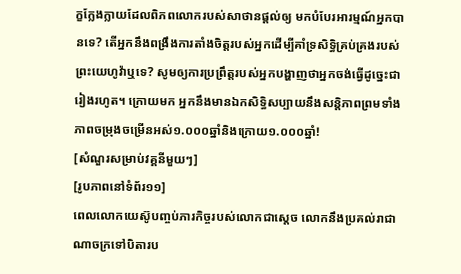ក្ខក្លែងក្លាយដែលពិភពលោករបស់សាថានផ្ដល់ឲ្យ មកបំបែរអារម្មណ៍អ្នកបានទេ? តើអ្នកនឹងពង្រឹងការតាំងចិត្តរបស់អ្នកដើម្បីគាំទ្រសិទ្ធិគ្រប់គ្រងរបស់ព្រះយេហូវ៉ាឬទេ? សូមឲ្យការប្រព្រឹត្តរបស់អ្នកបង្ហាញថាអ្នកចង់ធ្វើដូច្នេះជារៀងរហូត។ ក្រោយមក អ្នកនឹងមានឯកសិទ្ធិសប្បាយនឹងសន្ដិភាពព្រមទាំងភាពចម្រុងចម្រើនអស់១.០០០ឆ្នាំនិងក្រោយ១.០០០ឆ្នាំ!
[សំណួរសម្រាប់វគ្គនីមួយៗ]
[រូបភាពនៅទំព័រ១១]
ពេលលោកយេស៊ូបញ្ចប់ភារកិច្ចរបស់លោកជាស្តេច លោកនឹងប្រគល់រាជាណាចក្រទៅបិតារប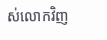ស់លោកវិញ